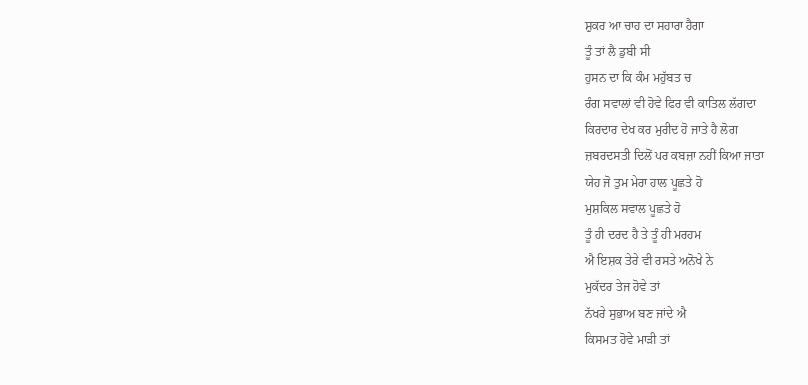ਸ਼ੁਕਰ ਆ ਚਾਹ ਦਾ ਸਹਾਰਾ ਹੈਗਾ
ਤੂੰ ਤਾਂ ਲੈ ਡੁਬੀ ਸੀ
ਹੁਸਨ ਦਾ ਕਿ ਕੰਮ ਮਹੁੱਬਤ ਚ
ਰੰਗ ਸਵਾਲਾਂ ਵੀ ਹੋਵੇ ਫਿਰ ਵੀ ਕਾਤਿਲ ਲੱਗਦਾ
ਕਿਰਦਾਰ ਦੇਖ ਕਰ ਮੁਰੀਦ ਹੋ ਜਾਤੇ ਹੈ ਲੋਗ
ਜ਼ਬਰਦਸਤੀ ਦਿਲੋਂ ਪਰ ਕਬਜ਼ਾ ਨਹੀਂ ਕਿਆ ਜਾਤਾ
ਯੇਹ ਜੋ ਤੁਮ ਮੇਰਾ ਹਾਲ ਪੂਛਤੇ ਹੋ
ਮੁਸ਼ਕਿਲ ਸਵਾਲ ਪੂਛਤੇ ਹੋ
ਤੂੰ ਹੀ ਦਰਦ ਹੈ ਤੇ ਤੂੰ ਹੀ ਮਰਹਮ
ਐ ਇਸ਼ਕ ਤੇਰੇ ਵੀ ਰਸਤੇ ਅਨੋਖੇ ਨੇ
ਮੁਕੱਦਰ ਤੇਜ ਹੋਵੇ ਤਾਂ
ਨੱਖਰੇ ਸੁਭਾਅ ਬਣ ਜਾਂਦੇ ਐ
ਕਿਸਮਤ ਹੋਵੇ ਮਾੜੀ ਤਾਂ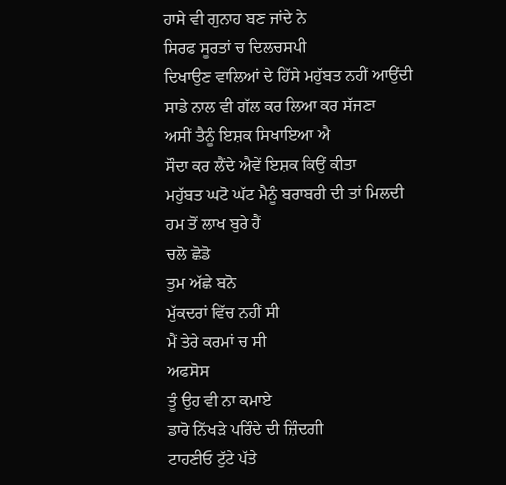ਹਾਸੇ ਵੀ ਗੁਨਾਹ ਬਣ ਜਾਂਦੇ ਨੇ
ਸਿਰਫ ਸੂਰਤਾਂ ਚ ਦਿਲਚਸਪੀ
ਦਿਖਾਉਣ ਵਾਲਿਆਂ ਦੇ ਹਿੱਸੇ ਮਹੁੱਬਤ ਨਹੀਂ ਆਉਂਦੀ
ਸਾਡੇ ਨਾਲ ਵੀ ਗੱਲ ਕਰ ਲਿਆ ਕਰ ਸੱਜਣਾ
ਅਸੀਂ ਤੈਨੂੰ ਇਸ਼ਕ ਸਿਖਾਇਆ ਐ
ਸੌਦਾ ਕਰ ਲੈਂਦੇ ਐਵੇਂ ਇਸ਼ਕ ਕਿਉਂ ਕੀਤਾ
ਮਹੁੱਬਤ ਘਟੋ ਘੱਟ ਮੈਨੂੰ ਬਰਾਬਰੀ ਦੀ ਤਾਂ ਮਿਲਦੀ
ਹਮ ਤੋਂ ਲਾਖ ਬੁਰੇ ਹੈਂ
ਚਲੋ ਛੋਡੋ
ਤੁਮ ਅੱਛੇ ਬਨੋ
ਮੁੱਕਦਰਾਂ ਵਿੱਚ ਨਹੀਂ ਸੀ
ਮੈਂ ਤੇਰੇ ਕਰਮਾਂ ਚ ਸੀ
ਅਫਸੋਸ
ਤੂੰ ਉਹ ਵੀ ਨਾ ਕਮਾਏ
ਡਾਰੋ ਨਿੱਖੜੇ ਪਰਿੰਦੇ ਦੀ ਜ਼ਿੰਦਗੀ
ਟਾਹਣੀਓ ਟੁੱਟੇ ਪੱਤੇ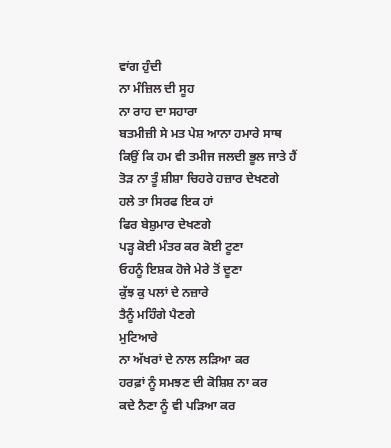ਵਾਂਗ ਹੁੰਦੀ
ਨਾ ਮੰਜ਼ਿਲ ਦੀ ਸੂਹ
ਨਾ ਰਾਹ ਦਾ ਸਹਾਰਾ
ਬਤਮੀਜ਼ੀ ਸੇ ਮਤ ਪੇਸ਼ ਆਨਾ ਹਮਾਰੇ ਸਾਥ
ਕਿਉਂ ਕਿ ਹਮ ਵੀ ਤਮੀਜ ਜਲਦੀ ਭੂਲ ਜਾਤੇ ਹੈਂ
ਤੋੜ ਨਾ ਤੂੰ ਸ਼ੀਸ਼ਾ ਚਿਹਰੇ ਹਜ਼ਾਰ ਦੇਖਣਗੇ
ਹਲੇ ਤਾ ਸਿਰਫ ਇਕ ਹਾਂ
ਫਿਰ ਬੇਸ਼ੁਮਾਰ ਦੇਖਣਗੇ
ਪੜ੍ਹ ਕੋਈ ਮੰਤਰ ਕਰ ਕੋਈ ਟੂਣਾ
ਓਹਨੂੰ ਇਸ਼ਕ ਹੋਜੇ ਮੇਰੇ ਤੋਂ ਦੂਣਾ
ਕੁੱਝ ਕੁ ਪਲਾਂ ਦੇ ਨਜ਼ਾਰੇ
ਤੈਨੂੰ ਮਹਿੰਗੇ ਪੈਣਗੇ
ਮੁਟਿਆਰੇ
ਨਾ ਅੱਖਰਾਂ ਦੇ ਨਾਲ ਲੜਿਆ ਕਰ
ਹਰਫ਼ਾਂ ਨੂੰ ਸਮਝਣ ਦੀ ਕੋਸ਼ਿਸ਼ ਨਾ ਕਰ
ਕਦੇ ਨੈਣਾ ਨੂੰ ਵੀ ਪੜਿਆ ਕਰ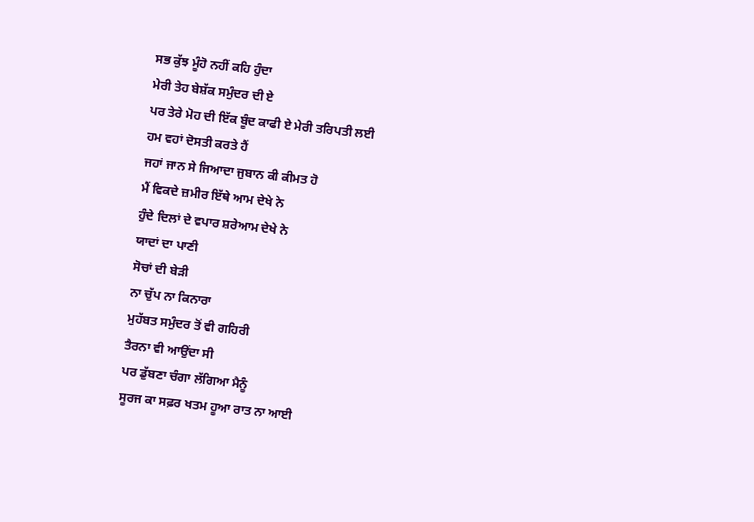ਸਭ ਕੁੱਝ ਮੂੰਹੋ ਨਹੀਂ ਕਹਿ ਹੁੰਦਾ
ਮੇਰੀ ਤੇਹ ਬੇਸ਼ੱਕ ਸਮੁੰਦਰ ਦੀ ਏ
ਪਰ ਤੇਰੇ ਮੋਹ ਦੀ ਇੱਕ ਬੂੰਦ ਕਾਫੀ ਏ ਮੇਰੀ ਤਰਿਪਤੀ ਲਈ
ਹਮ ਵਹਾਂ ਦੋਸਤੀ ਕਰਤੇ ਹੈਂ
ਜਹਾਂ ਜਾਨ ਸੇ ਜਿਆਦਾ ਜੁਬਾਨ ਕੀ ਕੀਮਤ ਹੋ
ਮੈਂ ਵਿਕਦੇ ਜ਼ਮੀਰ ਇੱਥੇ ਆਮ ਦੇਖੇ ਨੇ
ਹੁੰਦੇ ਦਿਲਾਂ ਦੇ ਵਪਾਰ ਸ਼ਰੇਆਮ ਦੇਖੇ ਨੇ
ਯਾਦਾਂ ਦਾ ਪਾਣੀ
ਸੋਚਾਂ ਦੀ ਬੇੜੀ
ਨਾ ਚੁੱਪ ਨਾ ਕਿਨਾਰਾ
ਮੁਹੱਬਤ ਸਮੁੰਦਰ ਤੋਂ ਵੀ ਗਹਿਰੀ
ਤੈਰਨਾ ਵੀ ਆਉਂਦਾ ਸੀ
ਪਰ ਡੁੱਬਣਾ ਚੰਗਾ ਲੱਗਿਆ ਮੈਨੂੰ
ਸੂਰਜ ਕਾ ਸਫ਼ਰ ਖਤਮ ਹੂਆ ਰਾਤ ਨਾ ਆਈ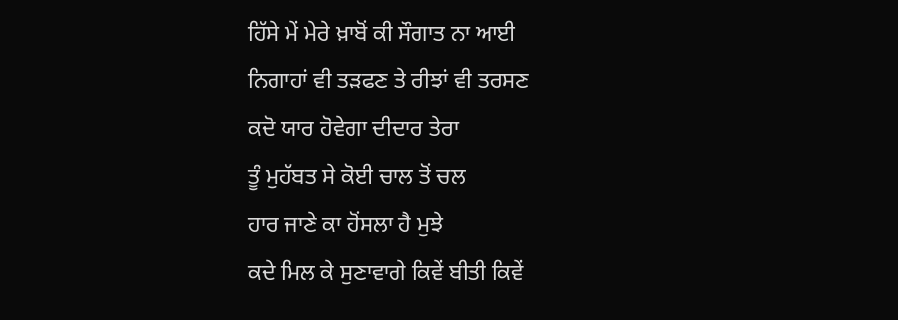ਹਿੱਸੇ ਮੇਂ ਮੇਰੇ ਖ਼ਾਬੋਂ ਕੀ ਸੌਗਾਤ ਨਾ ਆਈ
ਨਿਗਾਹਾਂ ਵੀ ਤੜਫਣ ਤੇ ਰੀਝਾਂ ਵੀ ਤਰਸਣ
ਕਦੋ ਯਾਰ ਹੋਵੇਗਾ ਦੀਦਾਰ ਤੇਰਾ
ਤੂੰ ਮੁਹੱਬਤ ਸੇ ਕੋਈ ਚਾਲ ਤੋਂ ਚਲ
ਹਾਰ ਜਾਣੇ ਕਾ ਹੋਂਸਲਾ ਹੈ ਮੁਝੇ
ਕਦੇ ਮਿਲ ਕੇ ਸੁਣਾਵਾਗੇ ਕਿਵੇਂ ਬੀਤੀ ਕਿਵੇਂ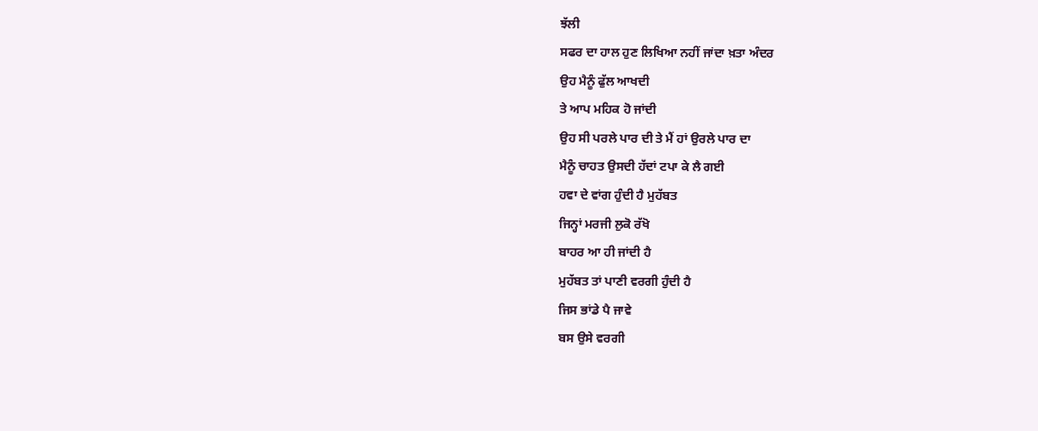ਝੱਲੀ
ਸਫਰ ਦਾ ਹਾਲ ਹੁਣ ਲਿਖਿਆ ਨਹੀਂ ਜਾਂਦਾ ਖ਼ਤਾ ਅੰਦਰ
ਉਹ ਮੈਨੂੰ ਫੁੱਲ ਆਖਦੀ
ਤੇ ਆਪ ਮਹਿਕ ਹੋ ਜਾਂਦੀ
ਉਹ ਸੀ ਪਰਲੇ ਪਾਰ ਦੀ ਤੇ ਮੈਂ ਹਾਂ ਉਰਲੇ ਪਾਰ ਦਾ
ਮੈਨੂੰ ਚਾਹਤ ਉਸਦੀ ਹੱਦਾਂ ਟਪਾ ਕੇ ਲੈ ਗਈ
ਹਵਾ ਦੇ ਵਾਂਗ ਹੁੰਦੀ ਹੈ ਮੁਹੱਬਤ
ਜਿਨ੍ਹਾਂ ਮਰਜੀ ਲੁਕੋ ਰੱਖੋ
ਬਾਹਰ ਆ ਹੀ ਜਾਂਦੀ ਹੈ
ਮੁਹੱਬਤ ਤਾਂ ਪਾਣੀ ਵਰਗੀ ਹੁੰਦੀ ਹੈ
ਜਿਸ ਭਾਂਡੇ ਪੈ ਜਾਵੇ
ਬਸ ਉਸੇ ਵਰਗੀ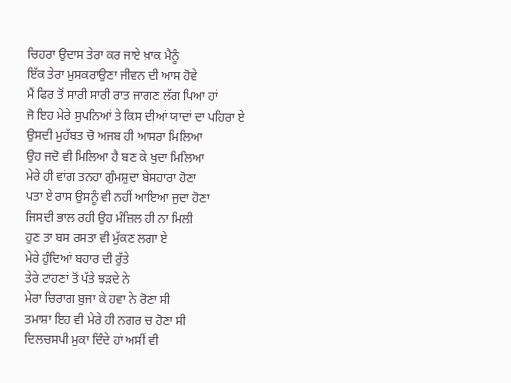ਚਿਹਰਾ ਉਦਾਸ ਤੇਰਾ ਕਰ ਜਾਏ ਖ਼ਾਕ ਮੈਨੂੰ
ਇੱਕ ਤੇਰਾ ਮੁਸਕਰਾਉਣਾ ਜੀਵਨ ਦੀ ਆਸ ਹੋਵੇ
ਮੈਂ ਫਿਰ ਤੋਂ ਸਾਰੀ ਸਾਰੀ ਰਾਤ ਜਾਗਣ ਲੱਗ ਪਿਆ ਹਾਂ
ਜੋ ਇਹ ਮੇਰੇ ਸੁਪਨਿਆਂ ਤੇ ਕਿਸ ਦੀਆਂ ਯਾਦਾਂ ਦਾ ਪਹਿਰਾ ਏ
ਉਸਦੀ ਮੁਹੱਬਤ ਚੋ ਅਜਬ ਹੀ ਆਸਰਾ ਮਿਲਿਆ
ਉਹ ਜਦੋ ਵੀ ਮਿਲਿਆ ਹੈ ਬਣ ਕੇ ਖੁਦਾ ਮਿਲਿਆ
ਮੇਰੇ ਹੀ ਵਾਂਗ ਤਨਹਾ ਗੁੰਮਸ਼ੁਦਾ ਬੇਸਹਾਰਾ ਹੋਣਾ
ਪਤਾ ਏ ਰਾਸ ਉਸਨੂੰ ਵੀ ਨਹੀਂ ਆਇਆ ਜੁਦਾ ਹੋਣਾ
ਜਿਸਦੀ ਭਾਲ ਰਹੀ ਉਹ ਮੰਜ਼ਿਲ ਹੀ ਨਾ ਮਿਲੀ
ਹੁਣ ਤਾ ਬਸ ਰਸਤਾ ਵੀ ਮੁੱਕਣ ਲਗਾ ਏ
ਮੇਰੇ ਹੁੰਦਿਆਂ ਬਹਾਰ ਦੀ ਰੁੱਤੇ
ਤੇਰੇ ਟਾਹਣਾਂ ਤੋਂ ਪੱਤੇ ਝੜਦੇ ਨੇ
ਮੇਰਾ ਚਿਰਾਗ ਬੁਜਾ ਕੇ ਹਵਾ ਨੇ ਰੋਣਾ ਸੀ
ਤਮਾਸ਼ਾ ਇਹ ਵੀ ਮੇਰੇ ਹੀ ਨਗਰ ਚ ਹੋਣਾ ਸੀ
ਦਿਲਚਸਪੀ ਮੁਕਾ ਦਿੰਦੇ ਹਾਂ ਅਸੀਂ ਵੀ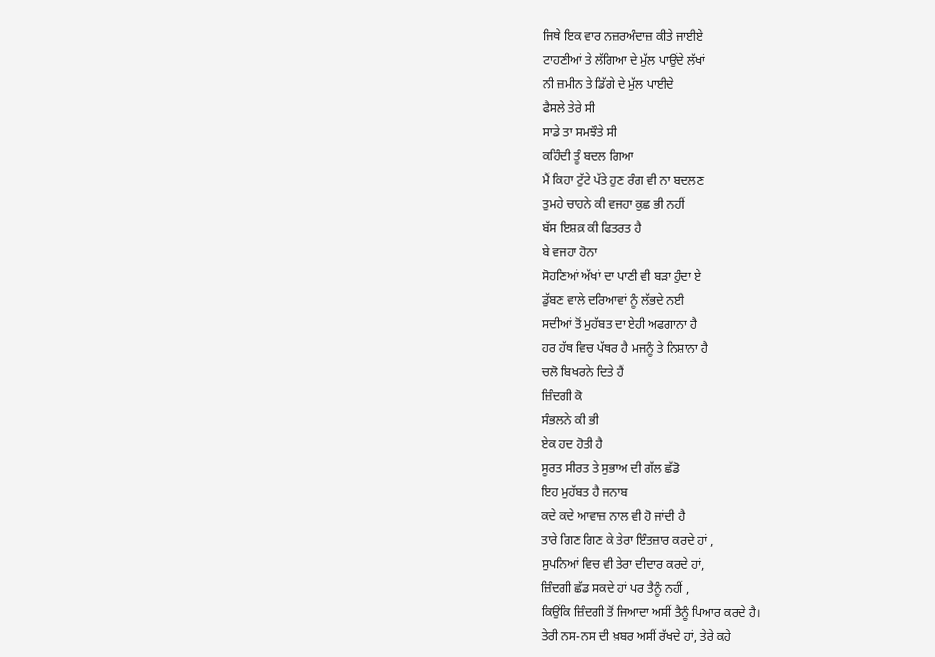ਜਿਥੇ ਇਕ ਵਾਰ ਨਜ਼ਰਅੰਦਾਜ਼ ਕੀਤੇ ਜਾਈਏ
ਟਾਹਣੀਆਂ ਤੇ ਲੱਗਿਆ ਦੇ ਮੁੱਲ ਪਾਉਂਦੇ ਲੱਖਾਂ
ਨੀ ਜ਼ਮੀਨ ਤੇ ਡਿੱਗੇ ਦੇ ਮੁੱਲ ਪਾਈਦੇ
ਫੈਸਲੇ ਤੇਰੇ ਸੀ
ਸਾਡੇ ਤਾ ਸਮਝੌਤੇ ਸੀ
ਕਹਿੰਦੀ ਤੂੰ ਬਦਲ ਗਿਆ
ਮੈਂ ਕਿਹਾ ਟੁੱਟੇ ਪੱਤੇ ਹੁਣ ਰੰਗ ਵੀ ਨਾ ਬਦਲਣ
ਤੁਮਹੇ ਚਾਹਨੇ ਕੀ ਵਜਹਾ ਕੁਛ ਭੀ ਨਹੀਂ
ਬੱਸ ਇਸ਼ਕ਼ ਕੀ ਫਿਤਰਤ ਹੈ
ਬੇ ਵਜਹਾ ਹੋਨਾ
ਸੋਹਣਿਆਂ ਅੱਖਾਂ ਦਾ ਪਾਣੀ ਵੀ ਬੜਾ ਹੁੰਦਾ ਏ
ਡੁੱਬਣ ਵਾਲੇ ਦਰਿਆਵਾਂ ਨੂੰ ਲੱਭਦੇ ਨਈ
ਸਦੀਆਂ ਤੋਂ ਮੁਹੱਬਤ ਦਾ ਏਹੀ ਅਫਗਾਨਾ ਹੈ
ਹਰ ਹੱਥ ਵਿਚ ਪੱਥਰ ਹੈ ਮਜਨੂੰ ਤੇ ਨਿਸ਼ਾਨਾ ਹੈ
ਚਲੋ ਬਿਖਰਨੇ ਦਿਤੇ ਹੈਂ
ਜ਼ਿੰਦਗੀ ਕੋ
ਸੰਭਲਨੇ ਕੀ ਭੀ
ਏਕ ਹਦ ਹੋਤੀ ਹੈ
ਸੂਰਤ ਸੀਰਤ ਤੇ ਸੁਭਾਅ ਦੀ ਗੱਲ ਛੱਡੋ
ਇਹ ਮੁਹੱਬਤ ਹੈ ਜਨਾਬ
ਕਦੇ ਕਦੇ ਆਵਾਜ਼ ਨਾਲ ਵੀ ਹੋ ਜਾਂਦੀ ਹੈ
ਤਾਰੇ ਗਿਣ ਗਿਣ ਕੇ ਤੇਰਾ ਇੰਤਜ਼ਾਰ ਕਰਦੇ ਹਾਂ ,
ਸੁਪਨਿਆਂ ਵਿਚ ਵੀ ਤੇਰਾ ਦੀਦਾਰ ਕਰਦੇ ਹਾਂ,
ਜ਼ਿੰਦਗੀ ਛੱਡ ਸਕਦੇ ਹਾਂ ਪਰ ਤੈਨੂੰ ਨਹੀਂ ,
ਕਿਉਂਕਿ ਜ਼ਿੰਦਗੀ ਤੋਂ ਜਿਆਦਾ ਅਸੀਂ ਤੈਨੂੰ ਪਿਆਰ ਕਰਦੇ ਹੈ।
ਤੇਰੀ ਨਸ-ਨਸ ਦੀ ਖ਼ਬਰ ਅਸੀਂ ਰੱਖਦੇ ਹਾਂ, ਤੇਰੇ ਕਹੇ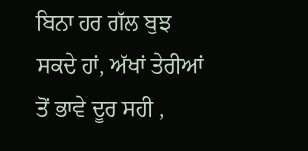ਬਿਨਾ ਹਰ ਗੱਲ ਬੁਝ ਸਕਦੇ ਹਾਂ, ਅੱਖਾਂ ਤੇਰੀਆਂ ਤੋਂ ਭਾਵੇ ਦੂਰ ਸਹੀ ,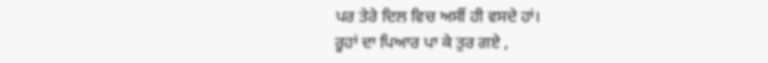ਪਰ ਤੇਰੇ ਦਿਲ ਵਿਚ ਅਸੀਂ ਹੀ ਵਸਦੇ ਹਾਂ।
ਰੂਹਾਂ ਦਾ ਪਿਆਰ ਪਾ ਕੇ ਤੁਰ ਗਏ ,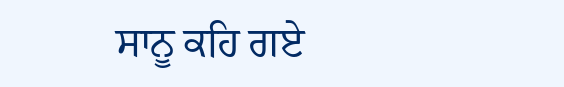ਸਾਨੂ ਕਹਿ ਗਏ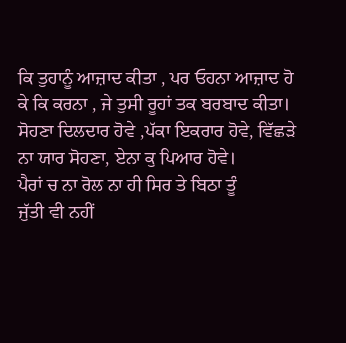ਕਿ ਤੁਹਾਨੂੰ ਆਜ਼ਾਦ ਕੀਤਾ , ਪਰ ਓਹਨਾ ਆਜ਼ਾਦ ਹੋ ਕੇ ਕਿ ਕਰਨਾ , ਜੇ ਤੁਸੀ ਰੂਹਾਂ ਤਕ ਬਰਬਾਦ ਕੀਤਾ।
ਸੋਹਣਾ ਦਿਲਦਾਰ ਹੋਵੇ ,ਪੱਕਾ ਇਕਰਾਰ ਹੋਵੇ, ਵਿੱਛੜੇ ਨਾ ਯਾਰ ਸੋਹਣਾ, ਏਨਾ ਕੁ ਪਿਆਰ ਹੋਵੇ।
ਪੈਰਾਂ ਚ ਨਾ ਰੋਲ ਨਾ ਹੀ ਸਿਰ ਤੇ ਬਿਠਾ ਤੂੰ
ਜੁੱਤੀ ਵੀ ਨਹੀਂ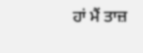ਹਾਂ ਮੈਂ ਤਾਜ਼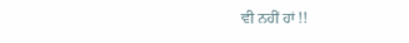ਵੀ ਨਹੀਂ ਹਾਂ !!